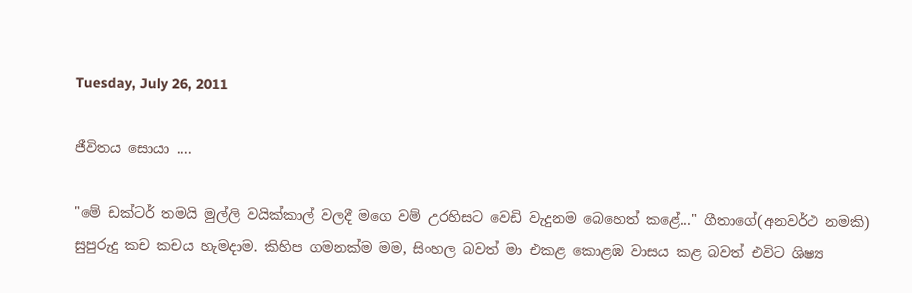Tuesday, July 26, 2011

ජීවිතය සොයා ....

"මේ ඩක්ටර් තමයි මුල්ලි වයික්කාල් වලදී මගෙ වම් උරහිසට වෙඩි වැදුනම බෙහෙත් කළේ..." ගීතාගේ(අනවර්ථ නමකි) සුපුරුදු කච කචය හැමදාම. කිහිප ගමනක්ම මම, සිංහල බවත් මා එකළ කොළඹ වාසය කළ බවත් එවිට ශිෂ්‍ය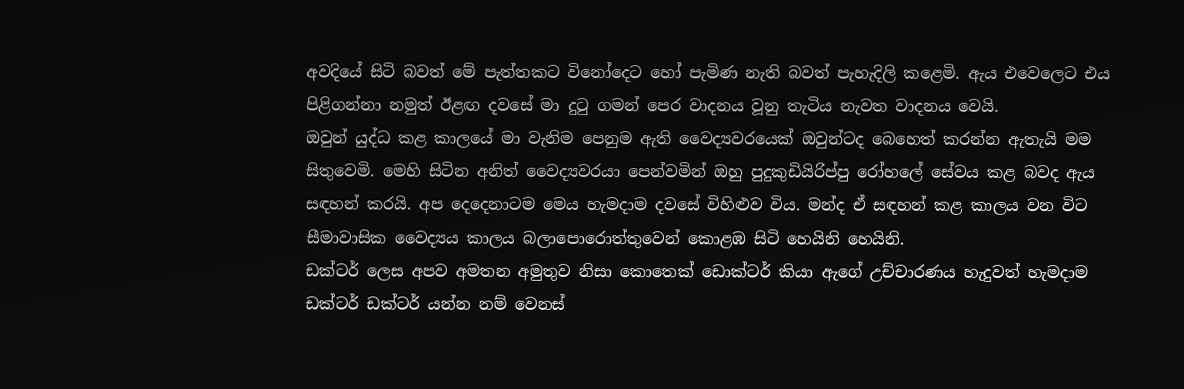අවදියේ සිටි බවත් මේ පැත්තකට විනෝදෙට හෝ පැමිණ නැති බවත් පැහැදිලි කළෙමි. ඇය එවෙලෙට එය පිළිගන්නා නමුත් ඊළඟ දවසේ මා දුටු ගමන් පෙර වාදනය වූනු තැටිය නැවත වාදනය වෙයි.
ඔවුන් යුද්ධ කළ කාලයේ මා වැනිම පෙනුම ඇති වෛද්‍යවරයෙක් ඔවුන්ටද බෙහෙත් කරන්න ඇතැයි මම සිතුවෙමි. මෙහි සිටින අනිත් වෛද්‍යවරයා පෙන්වමින් ඔහු පුදුකුඩියිරිප්පු රෝහලේ සේවය කළ බවද ඇය සඳහන් කරයි. අප දෙදෙනාටම මෙය හැමදාම දවසේ විහිළුව විය. මන්ද ඒ සඳහන් කළ කාලය වන විට සීමාවාසික වෛද්‍යය කාලය බලාපොරොත්තුවෙන් කොළඹ සිටි හෙයිනි හෙයිනි.
ඩක්ටර් ලෙස අපව අමතන අමුතුව නිසා කොතෙක් ඩොක්ටර් කියා ඇගේ උච්චාරණය හැදුවත් හැමදාම ඩක්ටර් ඩක්ටර් යන්න නම් වෙනස්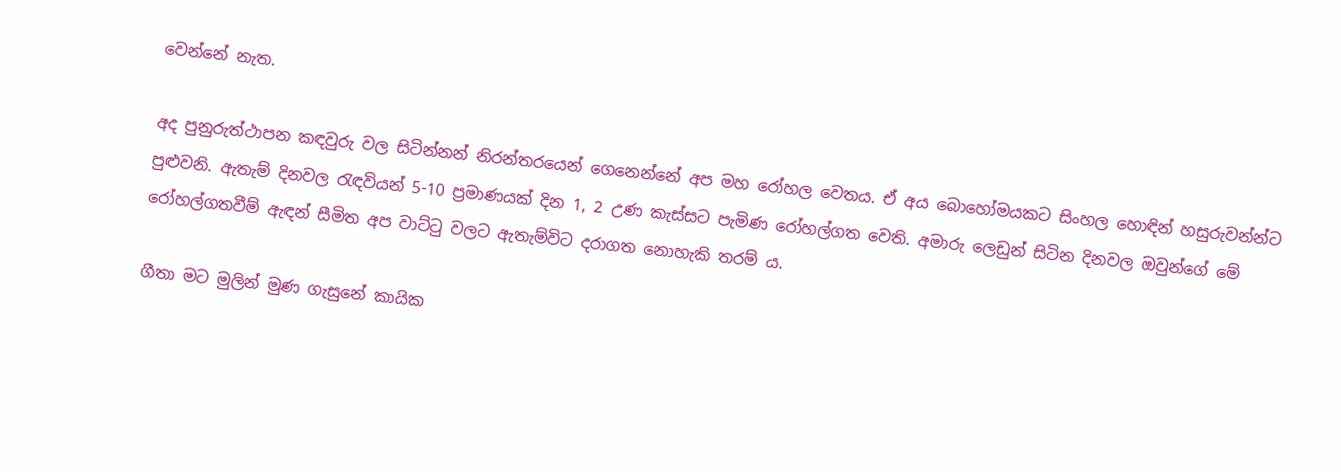වෙන්නේ නැත.

අද පුනුරුත්ථාපන කඳවුරු වල සිටින්නන් නිරන්තරයෙන් ගෙනෙන්නේ අප මහ රෝහල වෙතය. ඒ අය බොහෝමයකට සිංහල හොඳින් හසුරුවන්න්ට පුළුවනි. ඇතැම් දිනවල රැඳවියන් 5-10 ප්‍රමාණයක් දින 1, 2 උණ කැස්සට පැමිණ රෝහල්ගත වෙති. අමාරු ලෙඩුන් සිටින දිනවල ඔවුන්ගේ මේ රෝහල්ගතවීම් ඇඳන් සීමිත අප වාට්ටු වලට ඇතැම්විට දරාගත නොහැකි තරම්‍ ය.

ගීතා මට මුලින් මුණ ගැසුනේ කායික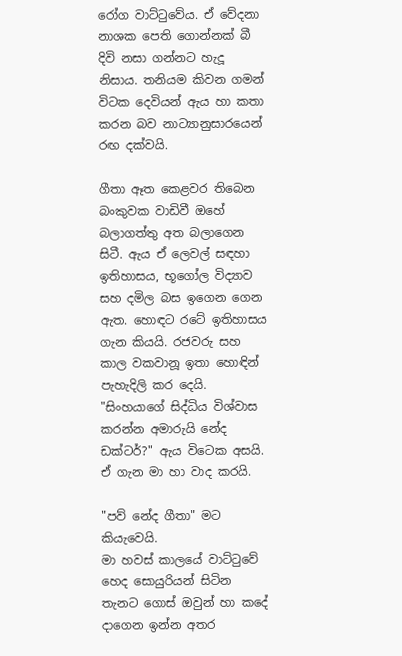රෝග වාට්ටුවේය. ඒ වේදනා නාශක පෙති ගොන්නක් බී දිවි නසා ගන්නට හැදූ නිසාය. තනියම කිවන ගමන් විටක දෙවියන් ඇය හා කතා කරන බව නාට්‍යානුසාරයෙන් රඟ දක්වයි.

ගීතා ඈත කෙළවර තිබෙන බංකුවක වාඩිවී ඔහේ බලාගත්තු අත බලාගෙන සිටී. ඇය ඒ ලෙවල් සඳහා ඉතිහාසය, භූගෝල විද්‍යාව සහ දමිල බස ඉගෙන ගෙන ඇත. හොඳට රටේ ඉතිහාසය ගැන කියයි. රජවරු සහ කාල වකවානූ ඉතා හොඳින් පැහැදිලි කර දෙයි. "සිංහයාගේ සිද්ධිය විශ්වාස කරන්න අමාරුයි නේද ඩක්ටර්?" ඇය විටෙක අසයි. ඒ ගැන මා හා වාද කරයි.

"පව් නේද ගීතා" මට කියැවෙයි.
මා හවස් කාලයේ වාට්ටුවේ හෙද සොයුරියන් සිටින තැනට ගොස් ඔවුන් හා කදේ දාගෙන ඉන්න අතර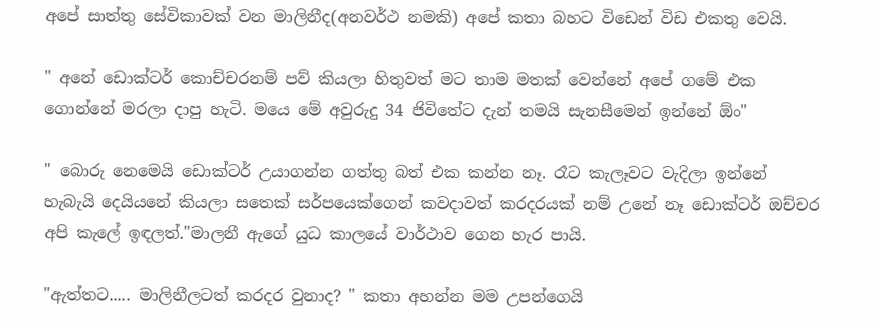අපේ සාත්තු සේවිකාවක් වන මාලිනීද(අනවර්ථ නමකි) අපේ කතා බහට විඩෙන් විඩ එකතු වෙයි.

" අනේ ඩොක්ටර් කොච්චරනම් පව් කියලා හිතුවත් මට තාම මතක් වෙන්නේ අපේ ගමේ එක ගොන්නේ මරලා දාපු හැටි. මයෙ මේ අවුරුදු 34 ජිවිතේට දැන් තමයි සැනසීමෙන් ඉන්නේ ඕං"

" බොරු නෙමෙයි ඩොක්ටර් උයාගන්න ගත්තු බත් එක කන්න නෑ. රෑට කැලෑවට වැදිලා ඉන්නේ හැබැයි දෙයියනේ කියලා සතෙක් සර්පයෙක්ගෙන් කවදාවත් කරදරයක් නම් උනේ නෑ ඩොක්ටර් ඔච්චර අපි කැලේ ඉඳලත්."මාලනී ඇගේ යුධ කාලයේ වාර්ථාව ගෙන හැර පායි.

"ඇත්තට..... මාලිනීලටත් කරදර වුනාද? " කතා අහන්න මම උපන්ගෙයි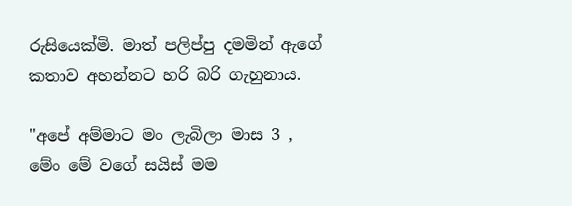රුසියෙක්මි. මාත් පලිප්පු දමමින් ඇගේ කතාව අහන්නට හරි බරි ගැහුනාය.

"අපේ අම්මාට මං ලැබිලා මාස 3 , මේං මේ වගේ සයිස් මම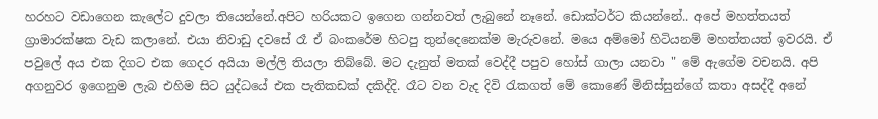හරහට වඩාගෙන කැලේට දුවලා තියෙන්නේ.අපිට හරියකට ඉගෙන ගන්නවත් ලැබුනේ නෑනේ. ඩොක්ටර්ට කියන්නේ.. අපේ මහත්තයත් ග්‍රාමාරක්ෂක වැඩ කලානේ. එයා නිවාඩු දවසේ රෑ ඒ බංකරේම හිටපු තුන්දෙනෙක්ම මැරුවනේ. මයෙ අම්මෝ හිටියනම් මහත්තයත් ඉවරයි. ඒ පවුලේ අය එක දිගට එක ගෙදර අයියා මල්ලි තියලා තිබ්බේ. මට දැනුත් මතක් වෙද්දී පපුව හෝස් ගාලා යනවා " මේ ඇගේම වචනයි. අපි අගනුවර ඉගෙනුම ලැබ එහිම සිට යුද්ධයේ එක පැතිකඩක් දකිද්දි. රෑට වන වැද දිවි රැකගත් මේ කොණේ මිනිස්සුන්ගේ කතා අසද්දී අනේ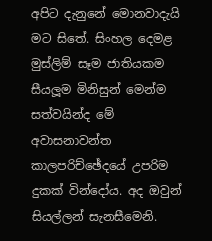අපිට දැනුනේ මොනවාදැයි මට සිතේ. සිංහල දෙමළ මුස්ලිම් සෑම ජාතියකම සීයලූම මිනිසුන් මෙන්ම සත්වයින්ද මේ අවාසනාවන්ත කාලපරිච්ඡේදයේ උපරිම දුකක් වින්දෝය. අද ඔවුන් සියල්ලන් සැනසීමෙනි.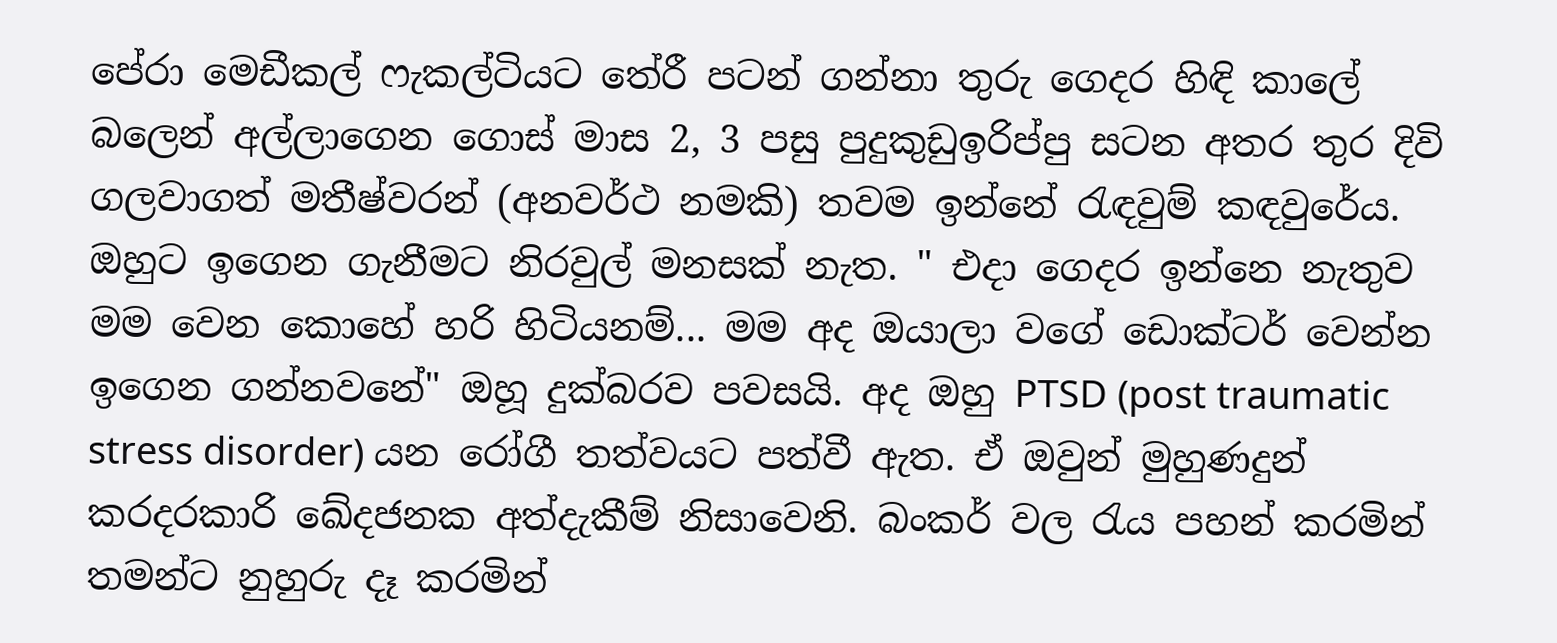පේරා මෙඩීකල් ෆැකල්ටියට තේරී පටන් ගන්නා තුරු ගෙදර හිඳි කාලේ බලෙන් අල්ලාගෙන ගොස් මාස 2, 3 පසු පුදුකුඩුඉරිප්පු සටන අතර තුර දිවි ගලවාගත් මතීෂ්වරන් (අනවර්ථ නමකි) තවම ඉන්නේ රැඳවුම් කඳවුරේය. ඔහුට ඉගෙන ගැනීමට නිරවුල් මනසක් නැත. " එදා ගෙදර ඉන්නෙ නැතුව මම වෙන කොහේ හරි හිටියනම්... මම අද ඔයාලා වගේ ඩොක්ටර් වෙන්න ඉගෙන ගන්නවනේ" ඔහූ දුක්බරව පවසයි. අද ඔහු PTSD (post traumatic stress disorder) යන රෝගී තත්වයට පත්වී ඇත. ඒ ඔවුන් මුහුණදුන් කරදරකාරි ඛේදජනක අත්දැකීම් නිසාවෙනි. බංකර් වල රැය පහන් කරමින් තමන්ට නුහුරු දෑ කරමින්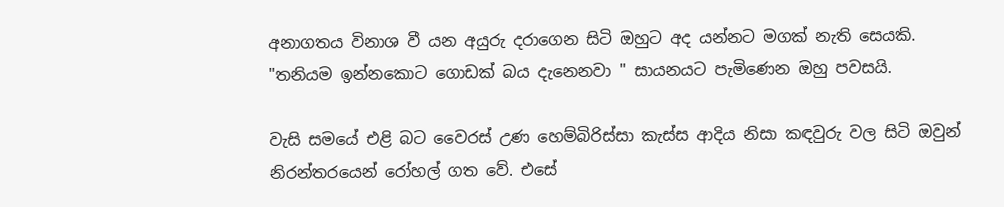අනාගතය විනාශ වී යන අයුරු දරාගෙන සිටි ඔහුට අද යන්නට මගක් නැති සෙයකි. "තනියම ඉන්නකොට ගොඩක් බය දැනෙනවා " සායනයට පැමිණෙන ඔහු පවසයි.

වැසි සමයේ එළි බට වෛරස් උණ හෙම්බිරිස්සා කැස්ස ආදිය නිසා කඳවුරු වල සිටි ඔවුන් නිරන්තරයෙන් රෝහල් ගත වේ. එසේ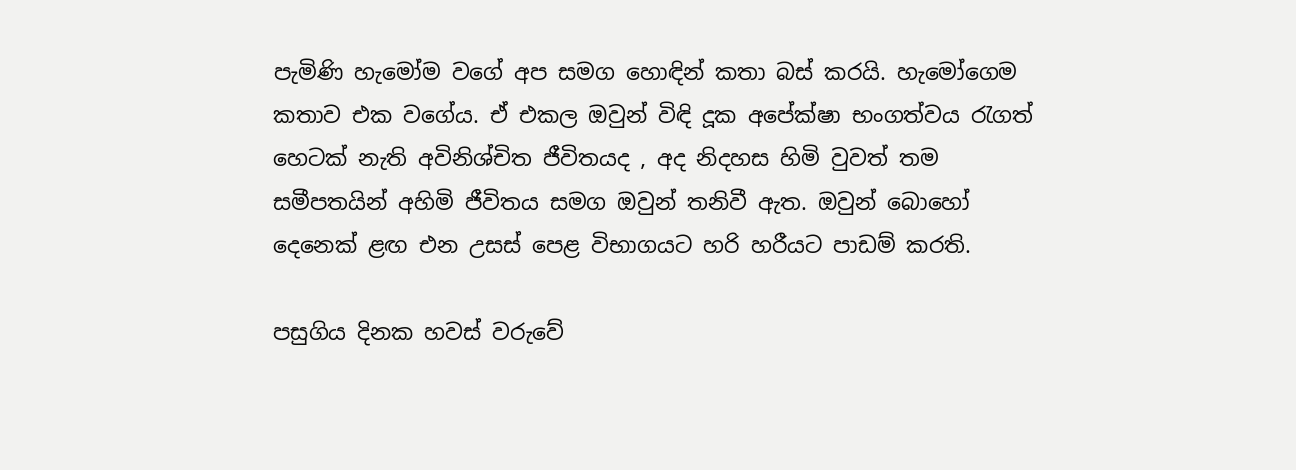පැමිණි හැමෝම වගේ අප සමග හොඳින් කතා බස් කරයි. හැමෝගෙම කතාව එක වගේය. ඒ එකල ඔවුන් විඳි දූක අපේක්ෂා භංගත්වය රැගත් හෙටක් නැති අවිනිශ්චිත ජීවිතයද , අද නිදහස හිමි වුවත් තම සමීපතයින් අහිමි ජීවිතය සමග ඔවුන් තනිවී ඇත. ඔවුන් බොහෝ දෙනෙක් ළඟ එන උසස් පෙළ විභාගයට හරි හරීයට පාඩම් කරති.

පසුගිය දිනක හවස් වරුවේ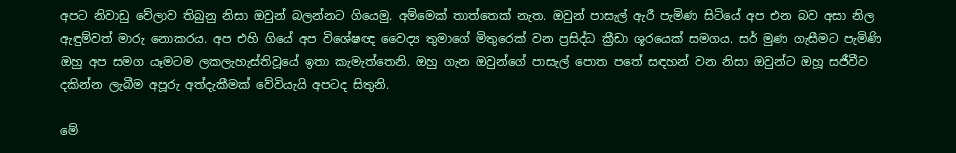අපට නිවාඩු වේලාව තිබුනු නිසා ඔවුන් බලන්නට ගියෙමු. අම්මෙක් තාත්තෙක් නැත. ඔවුන් පාසැල් ඇරී පැමිණ සිටියේ අප එන බව අසා නිල ඇඳුම්වත් මාරු නොකරය. අප එහි ගියේ අප විශේෂඥ වෛද්‍ය තුමාගේ මිතුරෙක් වන ප්‍රසිද්ධ ක්‍රීඩා ශූරයෙක් සමගය. සර් මුණ ගැසීමට පැමිණි ඔහු අප සමග යෑමටම ලකලැහැස්තිවූයේ ඉතා කැමැත්තෙනි. ඔහු ගැන ඔවුන්ගේ පාසැල් පොත පතේ සඳහන් වන නිසා ඔවුන්ට ඔහූ සජීවීව දකින්න ලැබීම අපූරු අත්දැකීමක් වේවියැයි අපටද සිතුනි.

මේ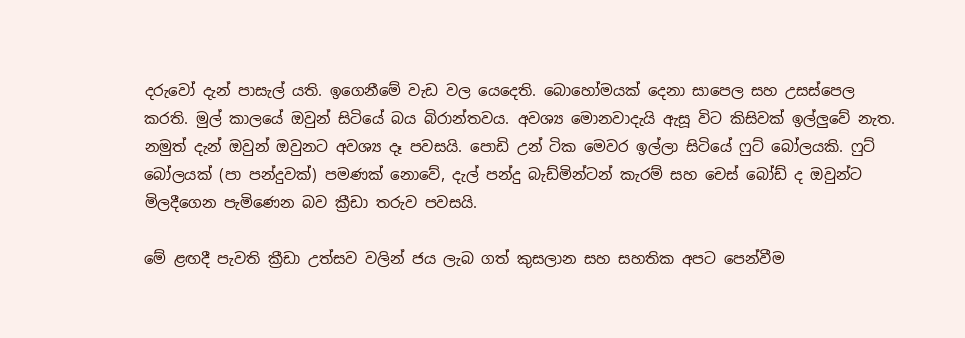දරුවෝ දැන් පාසැල් යති. ඉගෙනීමේ වැඩ වල යෙදෙති. බොහෝමයක් දෙනා සාපෙල සහ උසස්පෙල කරති. මුල් කාලයේ ඔවුන් සිටියේ බය බිරාන්තවය. අවශ්‍ය මොනවාදැයි ඇසූ විට කිසිවක් ඉල්ලුවේ නැත. නමුත් දැන් ඔවුන් ඔවුනට අවශ්‍ය දෑ පවසයි. පොඩි උන් ටික මෙවර ඉල්ලා සිටියේ ෆුට් බෝලයකි. ෆුට් බෝලයක් (පා පන්දුවක්) පමණක් නොවේ, දැල් පන්දු බැඩ්මින්ටන් කැරම් සහ චෙස් බෝඩ් ද ඔවුන්ට මිලදීගෙන පැමිණෙන බව ක්‍රීඩා තරුව පවසයි.

මේ ළඟදී පැවති ක්‍රීඩා උත්සව වලින් ජය ලැබ ගත් කුසලාන සහ සහතික අපට පෙන්වීම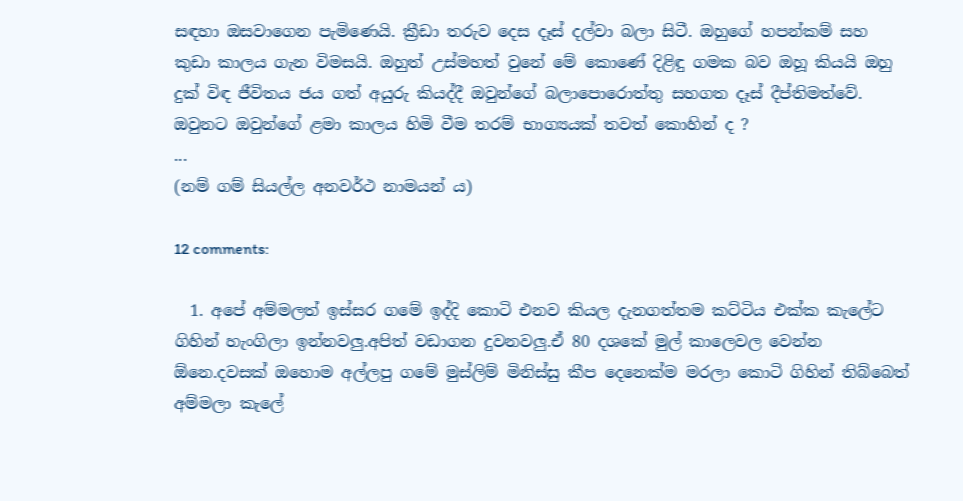සඳහා ඔසවාගෙන පැමිණෙයි. ක්‍රීඩා තරුව දෙස දෑස් දල්වා බලා සිටී. ඔහුගේ හපන්කම් සහ කුඩා කාලය ගැන විමසයි. ඔහුත් උස්මහත් වුනේ මේ කොණේ දිළිඳු ගමක බව ඔහූ කියයි ඔහු දුක් විඳ ජීවිතය ජය ගත් අයුරු කියද්දී ඔවුන්ගේ බලාපොරොත්තු සහගත දෑස් දීප්තිමත්වේ. ඔවුනට ඔවුන්ගේ ළමා කාලය හිමි වීම තරම් භාග්‍යයක් තවත් කොහින් ද ?
...
(නම් ගම් සියල්ල අනවර්ථ නාමයන්‍ ය)

12 comments:

  1. අපේ අම්මලත් ඉස්සර ගමේ ඉද්දි කොටි එනව කියල දැනගත්තම කට්ටිය එක්ක කැලේට ගිහින් හැංගිලා ඉන්නවලු.අපිත් වඩාගන දුවනවලු.ඒ 80 දශකේ මුල් කාලෙවල වෙන්න ඕනෙ.දවසක් ඔහොම අල්ලපු ගමේ මුස්ලිම් මිනිස්සු කීප දෙනෙක්ම මරලා කොටි ගිහින් තිබ්බෙත් අම්මලා කැලේ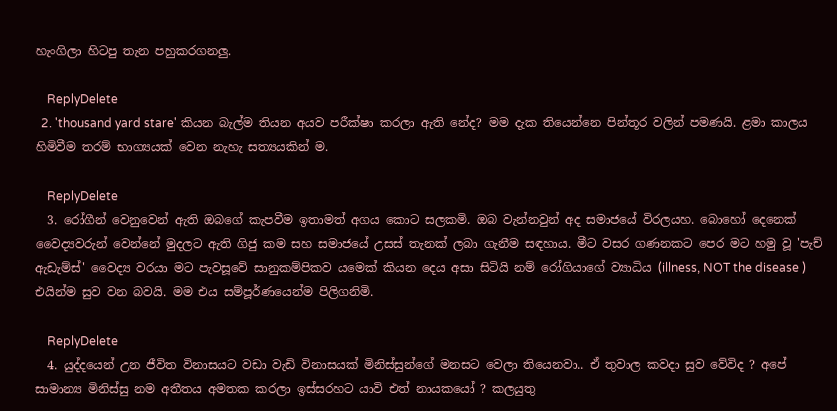හැංගිලා හිටපු තැන පහුකරගනලු.

    ReplyDelete
  2. 'thousand yard stare' කියන බැල්ම තියන අයව පරීක්ෂා කරලා ඇති නේද? මම දැක තියෙන්නෙ පින්තූර වලින් පමණයි. ළමා කාලය හිමිවීම තරම් භාග්‍යයක් වෙන නැහැ සත්‍යයකින් ම.

    ReplyDelete
  3. රෝගීන් වෙනුවෙන් ඇති ඔබගේ කැපවීම ඉතාමත් අගය කොට සලකමි. ඔබ වැන්නවුන් අද සමාජයේ විරලයහ. බොහෝ දෙනෙක් වෛද්‍යවරුන් වෙන්නේ මුදලට ඇති ගිජු කම සහ සමාජයේ උසස් තැනක් ලබා ගැනීම සඳහාය. මීට වසර ගණනකට පෙර මට හමු වූ 'පැච් ඇඩැම්ස්' වෛද්‍ය වරයා මට පැවසූවේ සානුකම්පිකව යමෙක් කියන දෙය අසා සිටියි නම් රෝගියාගේ ව්‍යාධිය (illness, NOT the disease ) එයින්ම සුව වන බවයි. මම එය සම්පූර්ණයෙන්ම පිලිගනිමි.

    ReplyDelete
  4. යුද්දයෙන් උන ජීවිත විනාසයට වඩා වැඩි විනාසයක් මිනිස්සුන්ගේ මනසට වෙලා තියෙනවා.. ඒ තුවාල කවදා සුව වේවිද ? අපේ සාමාන්‍ය මිනිස්සු නම අතීතය අමතක කරලා ඉස්සරහට යාවි එත් නායකයෝ ? කලයුතු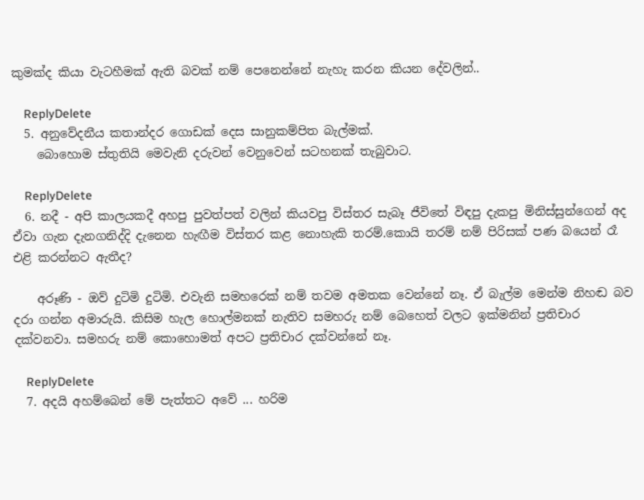කුමක්ද කියා වැටහීමක් ඇති බවක් නම් පෙනෙන්නේ නැහැ කරන කියන දේවලින්..

    ReplyDelete
  5. අනුවේදනීය කතාන්දර ගොඩක් දෙස සානුකම්පිත බැල්මක්.
    බොහොම ස්තුතියි මෙවැනි දරුවන් වෙනුවෙන් සටහනක් තැබුවාට.

    ReplyDelete
  6. නදී - අපි කාලයකදී අහපු පුවත්පත් වලින් කියවපු විස්තර සැබෑ ජීවිතේ විඳපු දැකපු මිනිස්සුන්ගෙන් අද ඒවා ගැන දැනගනිද්දි දැනෙන හැඟීම විස්තර කළ නොහැකි තරම්.කොයි තරම් නම් පිරිසක් පණ බයෙන් රෑ එළි කරන්නට ඇතීද?

    අරූණි - ඔව් දුටිමි දුටිමි. එවැනි සමහරෙක් නම් තවම අමතක වෙන්නේ නෑ. ඒ බැල්ම මෙන්ම නිහඬ බව දරා ගන්න අමාරුයි. කිසිම හැල හොල්මනක් නැතිව සමහරු නම් බෙහෙත් වලට ඉක්මනින් ප්‍රතිචාර දක්වනවා. සමහරු නම් කොහොමත් අපට ප්‍රතිචාර දක්වන්නේ නෑ.

    ReplyDelete
  7. අදයි අහම්බෙන් මේ පැත්තට අවේ ... හරිම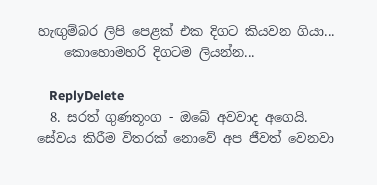හැඟුම්බර ලිපි පෙළක් එක දිගට කියවන ගියා...
    කොහොමහරි දිගටම ලියන්න...

    ReplyDelete
  8. සරත් ගුණතූංග - ඔබේ අවවාද අගෙයි. සේවය කිරීම විතරක් නොවේ අප ජීවත් වෙනවා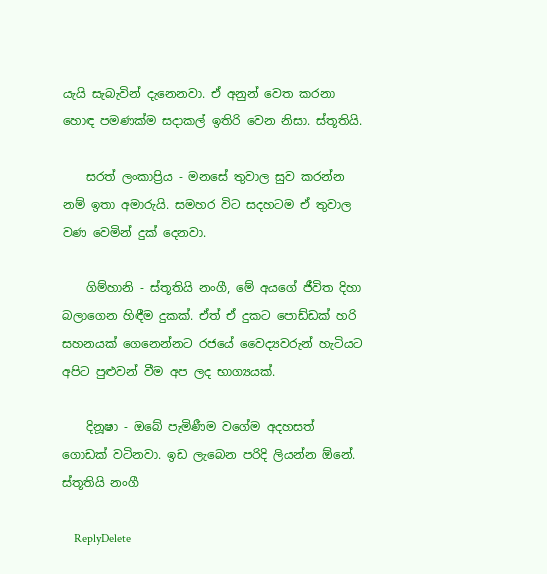යැයි සැබැවින් දැනෙනවා. ඒ අනුන් වෙත කරනා හොඳ පමණක්ම සදාකල් ඉතිරි වෙන නිසා. ස්තූතියි.

    සරත් ලංකාප්‍රිය - මනසේ තුවාල සුව කරන්න නම් ඉතා අමාරුයි. සමහර විට සදහටම ඒ තුවාල වණ වෙමින් දුක් දෙනවා.

    ගිම්හානි - ස්තූතියි නංගී, මේ අයගේ ජීවිත දිහා බලාගෙන හිඳීම දුකක්. ඒත් ඒ දුකට පොඩ්ඩක් හරි සහනයක් ගෙනෙන්නට රජයේ වෛද්‍යවරුන් හැටියට අපිට පුළුවන් වීම අප ලද භාග්‍යයක්.

    දිනූෂා - ඔබේ පැමිණීම වගේම අදහසත් ගොඩක් වටිනවා. ඉඩ ලැබෙන පරිදි ලියන්න ඕනේ. ස්තූතියි නංගී

    ReplyDelete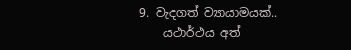9. වැදගත් ව්‍යායාමයක්..
    යථාර්ථය අත්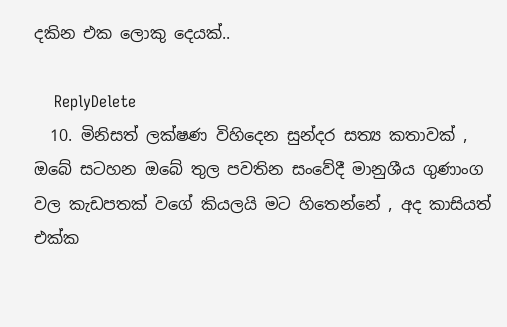දකින එක ලොකු දෙයක්..

    ReplyDelete
  10. මිනිසත් ලක්ෂණ විහිදෙන සුන්දර සත්‍ය කතාවක් , ඔබේ සටහන ඔබේ තුල පවතින සංවේදී මානුශීය ගුණාංග වල කැඩපතක් වගේ කියලයි මට හිතෙන්නේ , අද කාසියත් එක්ක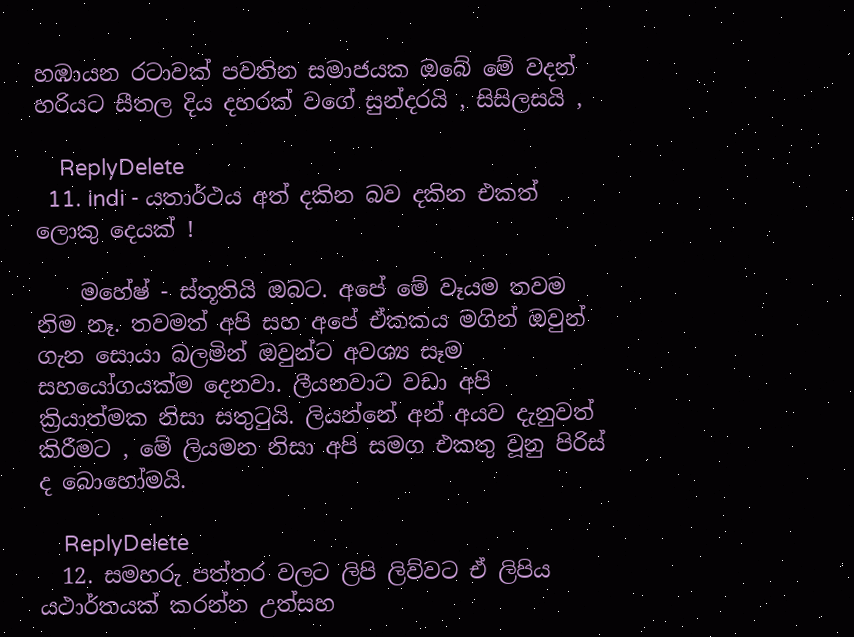හඹායන රටාවක් පවතින සමාජයක ඔබේ මේ වදන් හරියට සීතල දිය දහරක් වගේ සුන්දරයි , සිසිලසයි ,

    ReplyDelete
  11. indi - යතාර්ථය අත් දකින බව දකින එකත් ලොකු දෙයක් !

    මහේෂ් - ස්තූතියි ඔබට. අපේ මේ වෑයම තවම නිම නෑ. තවමත් අපි සහ අපේ ඒකකය මගින් ඔවුන් ගැන සොයා බලමින් ඔවුන්ට අවශ්‍ය සෑම සහයෝගයක්ම දෙනවා. ලීයනවාට වඩා අපි ක්‍රියාත්මක නිසා සතුටුයි. ලියන්නේ අන් අයව දැනුවත් කිරීමට , මේ ලියමන නිසා අපි සමග එකතු වූනු පිරිස් ද බොහෝමයි.

    ReplyDelete
  12. සමහරු පත්තර වලට ලිපි ලිව්වට ඒ ලිපිය යථාර්තයක් කරන්න උත්සහ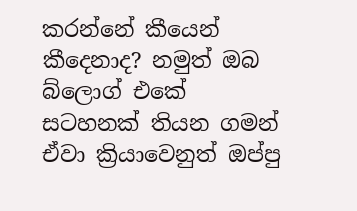කරන්නේ කීයෙන් කීදෙනාද? නමුත් ඔබ බ්ලොග් එකේ සටහනක් තියන ගමන් ඒවා ක්‍රියාවෙනුත් ඔප්පු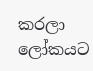කරලා ලෝකයට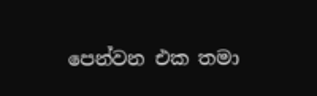පෙන්වන එක තමා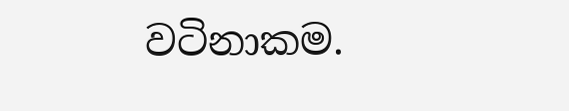වටිනාකම.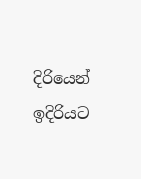දිරියෙන් ඉදිරියට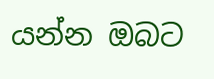යන්න ඔබට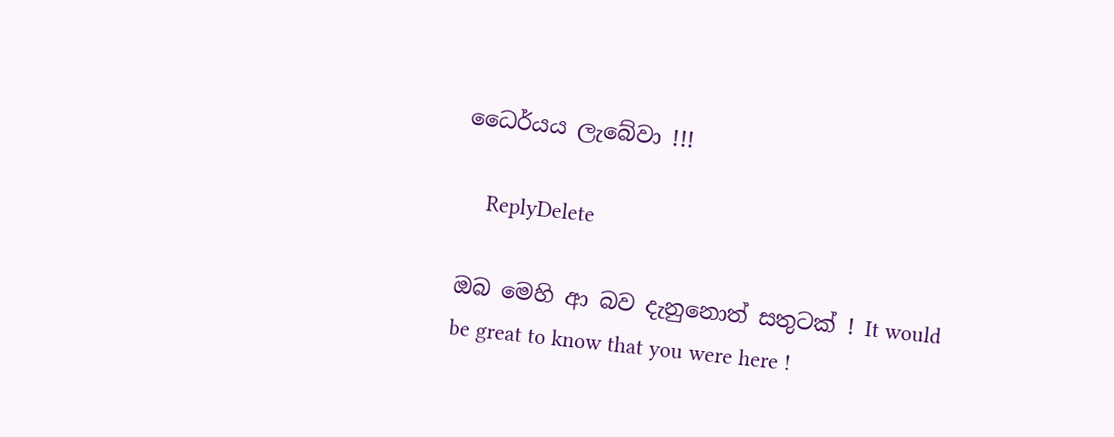ධෛර්යය ලැබේවා !!!

    ReplyDelete

ඔබ මෙහි ආ බව දැනුනොත් සතුටක් ! It would be great to know that you were here !